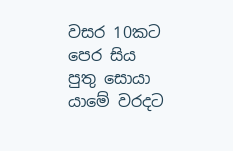වසර 10කට පෙර සිය පුතු සොයා යාමේ වරදට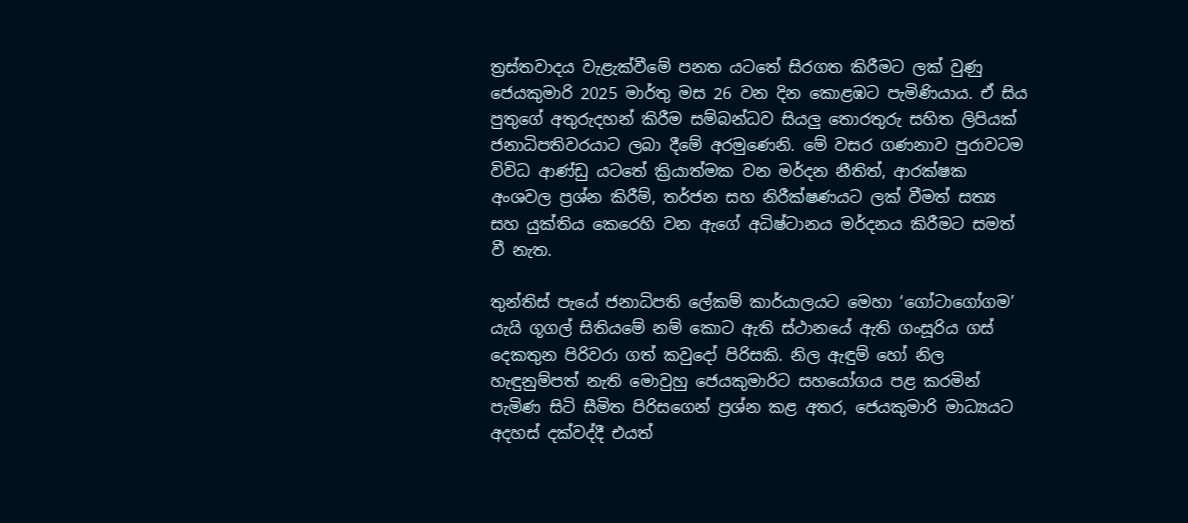ත්‍රස්තවාදය වැළැක්වීමේ පනත යටතේ සිරගත කිරීමට ලක් වුණු ජෙයකුමාරි 2025 මාර්තු මස 26 වන දින කොළඹට පැමිණියාය. ඒ සිය පුතුගේ අතුරුදහන් කිරීම සම්බන්ධව සියලු තොරතුරු සහිත ලිපියක් ජනාධිපතිවරයාට ලබා දීමේ අරමුණෙනි. මේ වසර ගණනාව පුරාවටම විවිධ ආණ්ඩු යටතේ ක්‍රියාත්මක වන මර්දන නීතිත්, ආරක්ෂක අංශවල ප්‍රශ්න කිරීම්, තර්ජන සහ නිරීක්ෂණයට ලක් වීමත් සත්‍ය සහ යුක්තිය කෙරෙහි වන ඇගේ අධිෂ්ටානය මර්දනය කිරීමට සමත් වී නැත.

තුන්තිස් පැයේ ජනාධිපති ලේකම් කාර්යාලයට මෙහා ‘ගෝටාගෝගම’ යැයි ගූගල් සිතියමේ නම් කොට ඇති ස්ථානයේ ඇති ගංසූරිය ගස් දෙකතුන පිරිවරා ගත් කවුදෝ පිරිසකි. නිල ඇඳුම් හෝ නිල හැඳුනුම්පත් නැති මොවුහු ජෙයකුමාරිට සහයෝගය පළ කරමින් පැමිණ සිටි සීමිත පිරිසගෙන් ප්‍රශ්න කළ අතර, ජෙයකුමාරි මාධ්‍යයට අදහස් දක්වද්දී එයත්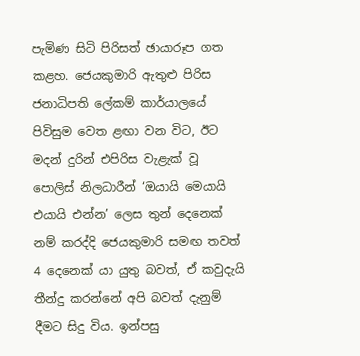පැමිණ සිටි පිරිසත් ඡායාරූප ගත කළහ. ජෙයකුමාරි ඇතුළු පිරිස ජනාධිපති ලේකම් කාර්යාලයේ පිවිසුම වෙත ළඟා වන විට, ඊට මදන් දුරින් එපිරිස වැළැක් වූ පොලිස් නිලධාරීන් ‘ඔයායි මෙයායි එයායි එන්න’ ලෙස තුන් දෙනෙක් නම් කරද්දි ජෙයකුමාරි සමඟ තවත් 4 දෙනෙක් යා යුතු බවත්, ඒ කවුදැයි තීන්දු කරන්නේ අපි බවත් දැනුම් දීමට සිදු විය. ඉන්පසු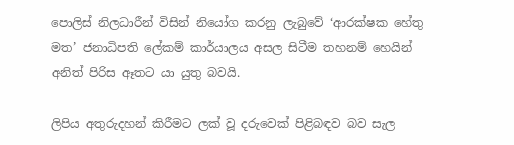පොලිස් නිලධාරීන් විසින් නියෝග කරනු ලැබුවේ ‘ආරක්ෂක හේතු මත’ ජනාධිපති ලේකම් කාර්යාලය අසල සිටීම තහනම් හෙයින් අනිත් පිරිස ඈතට යා යුතු බවයි.

ලිපිය අතුරුදහන් කිරීමට ලක් වූ දරුවෙක් පිළිබඳව බව සැල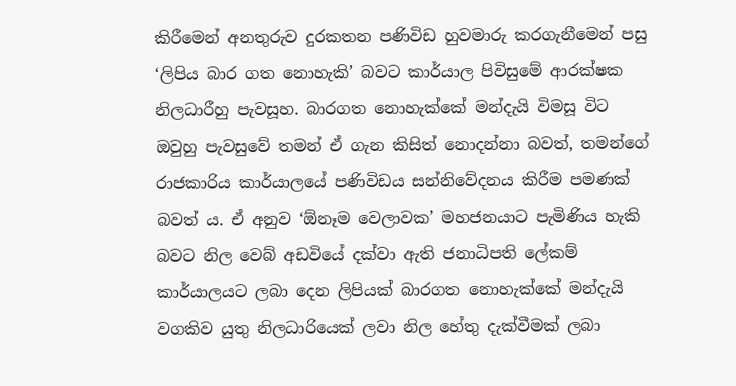කිරීමෙන් අනතුරුව දුරකතන පණිවිඩ හුවමාරු කරගැනීමෙන් පසු ‘ලිපිය බාර ගත නොහැකි’ බවට කාර්යාල පිවිසුමේ ආරක්ෂක නිලධාරීහු පැවසූහ. බාරගත නොහැක්කේ මන්දැයි විමසූ විට ඔවුහු පැවසුවේ තමන් ඒ ගැන කිසිත් නොදන්නා බවත්, තමන්ගේ රාජකාරිය කාර්යාලයේ පණිවිඩය සන්නිවේදනය කිරීම පමණක් බවත් ය. ඒ අනුව ‘ඕනෑම වෙලාවක’ මහජනයාට පැමිණිය හැකි බවට නිල වෙබ් අඩවියේ දක්වා ඇති ජනාධිපති ලේකම් කාර්යාලයට ලබා දෙන ලිපියක් බාරගත නොහැක්කේ මන්දැයි වගකිව යුතු නිලධාරියෙක් ලවා නිල හේතු දැක්වීමක් ලබා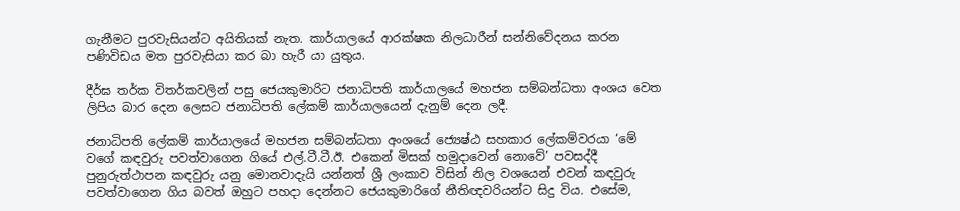ගැනීමට පුරවැසියන්ට අයිතියක් නැත. කාර්යාලයේ ආරක්ෂක නිලධාරීන් සන්නිවේදනය කරන පණිවිඩය මත පුරවැසියා කර බා හැරී යා යුතුය.

දීර්ඝ තර්ක විතර්කවලින් පසු ජෙයකුමාරිට ජනාධිපති කාර්යාලයේ මහජන සම්බන්ධතා අංශය වෙත ලිපිය බාර දෙන ලෙසට ජනාධිපති ලේකම් කාර්යාලයෙන් දැනුම් දෙන ලදී.

ජනාධිපති ලේකම් කාර්යාලයේ මහජන සම්බන්ධතා අංශයේ ජ්‍යෙෂ්ඨ සහකාර ලේකම්වරයා ‘මේ වගේ කඳවුරු පවත්වාගෙන ගියේ එල්.ටී.ටී.ඊ. එකෙන් මිසක් හමුදාවෙන් නොවේ’ පවසද්දී පුනුරුත්ථාපන කඳවුරු යනු මොනවාදැයි යන්නත් ශ්‍රී ලංකාව විසින් නිල වශයෙන් එවන් කඳවුරු පවත්වාගෙන ගිය බවත් ඔහුට පහදා දෙන්නට ජෙයකුමාරිගේ නීතිඥවරියන්ට සිදු විය. එසේම,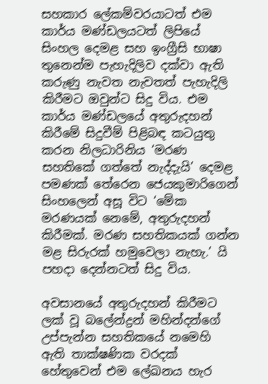සහකාර ලේකම්වරයාටත් එම කාර්ය මණ්ඩලයටත් ලිපියේ සිංහල දෙමළ සහ ඉංග්‍රීසි භාෂා තුනෙන්ම පැහැදිලිව දක්වා ඇති කරුණු නැවත නැවතත් පැහැදිලි කිරීමට ඔවුන්ට සිදු විය. එම කාර්ය මණ්ඩලයේ අතුරුදහන් කිරීමේ සිදුවීම් පිළිබඳ කටයුතු කරන නිලධාරිනිය ‘මරණ සහතිකේ ගත්තේ නැද්දැයි’ දෙමළ පමණක් තේරෙන ජෙයකුමාරිගෙන් සිංහලෙන් අසූ විට ‘මේක මරණයක් නෙමේ, අතුරුදහන් කිරීමක්. මරණ සහතිකයක් ගන්න මළ සිරුරක් හමුවෙලා නැහැ.’ යි පහදා දෙන්නටත් සිදු විය.

අවසානයේ අතුරුදහන් කිරීමට ලක් වූ බලේන්ද්‍රන් මහින්දන්ගේ උප්පැන්න සහතිකයේ නමෙහි ඇති තාක්ෂණික වරදක් හේතුවෙන් එම ලේඛනය හැර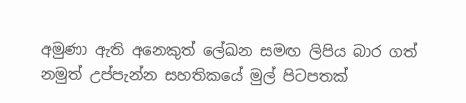අමුණා ඇති අනෙකුත් ලේඛන සමඟ ලිපිය බාර ගත් නමුත් උප්පැන්න සහතිකයේ මුල් පිටපතක්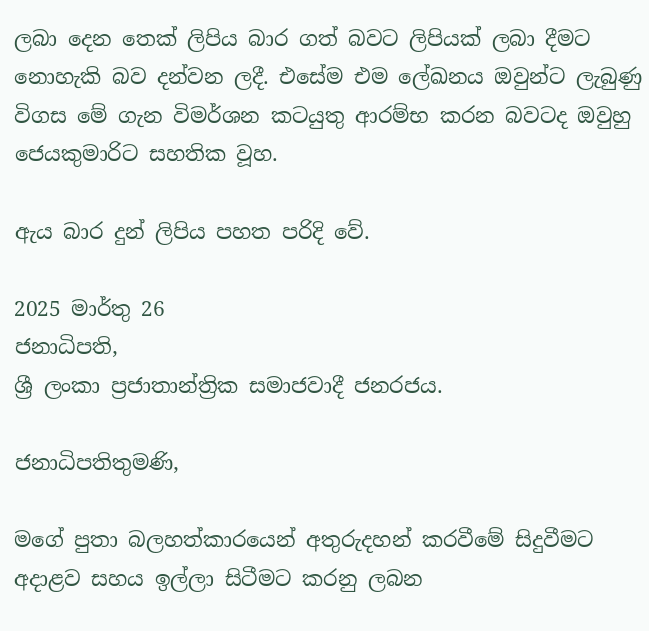ලබා දෙන තෙක් ලිපිය බාර ගත් බවට ලිපියක් ලබා දීමට නොහැකි බව දන්වන ලදී. එසේම එම ලේඛනය ඔවුන්ට ලැබුණු විගස මේ ගැන විමර්ශන කටයුතු ආරම්භ කරන බවටද ඔවුහු ජෙයකුමාරිට සහතික වූහ.

ඇය බාර දුන් ලිපිය පහත පරිදි වේ.

2025 මාර්තු 26
ජනාධිපති,
ශ්‍රී ලංකා ප්‍රජාතාන්ත්‍රික සමාජවාදී ජනරජය.

ජනාධිපතිතුමණි,

මගේ පුතා බලහත්කාරයෙන් අතුරුදහන් කරවීමේ සිදුවීමට අදාළව සහය ඉල්ලා සිටීමට කරනු ලබන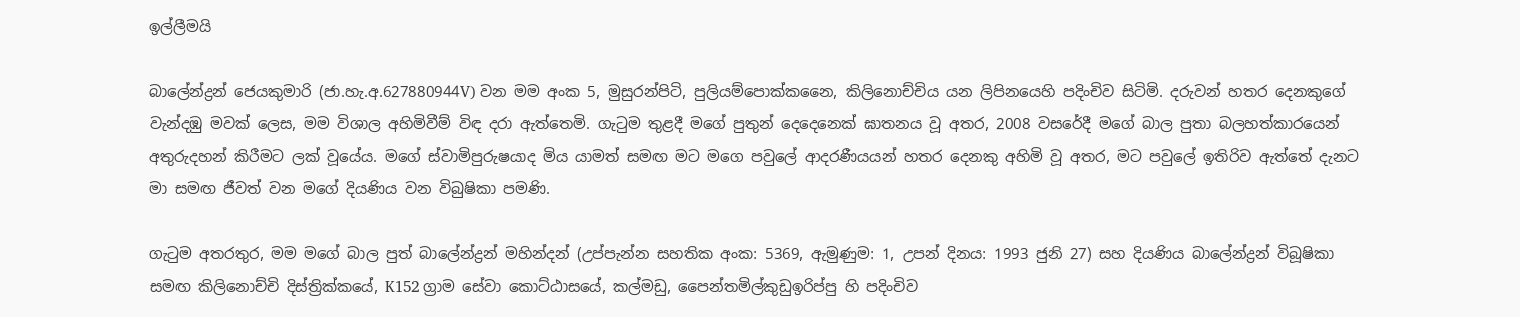ඉල්ලීමයි

බාලේන්ද්‍රන් ජෙයකුමාරි (ජා.හැ.අ.627880944V) වන මම අංක 5, මුසුරන්පිටි, පුලියම්පොක්කනෛ, කිලිනොච්චිය යන ලිපිනයෙහි පදිංචිව සිටිමි. දරුවන් හතර දෙනකුගේ වැන්දඹු මවක් ලෙස, මම විශාල අහිමිවීම් විඳ දරා ඇත්තෙමි. ගැටුම තුළදී මගේ පුතුන් දෙදෙනෙක් ඝාතනය වූ අතර, 2008 වසරේදී මගේ බාල පුතා බලහත්කාරයෙන් අතුරුදහන් කිරීමට ලක් වූයේය. මගේ ස්වාමිපුරුෂයාද මිය යාමත් සමඟ මට මගෙ පවුලේ ආදරණීයයන් හතර දෙනකු අහිමි වූ අතර, මට පවුලේ ඉතිරිව ඇත්තේ දැනට මා සමඟ ජීවත් වන මගේ දියණිය වන විබුෂිකා පමණි.

ගැටුම අතරතුර, මම මගේ බාල පුත් බාලේන්ද්‍රන් මහින්දන් (උප්පැන්න සහතික අංක: 5369, ඇමුණුම: 1, උපන් දිනය: 1993 ජුනි 27) සහ දියණිය බාලේන්ද්‍රන් විබූෂිකා සමඟ කිලිනොච්චි දිස්ත්‍රික්කයේ, K152 ග්‍රාම සේවා කොට්ඨාසයේ, කල්මඩු, පෛන්තමිල්කුඩුඉරිප්පු හි පදිංචිව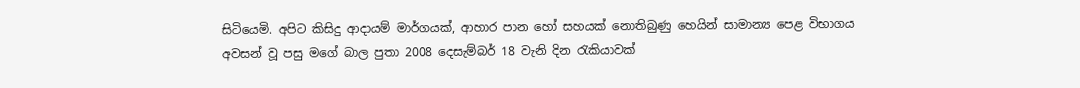සිටියෙමි. අපිට කිසිදු ආදායම් මාර්ගයක්, ආහාර පාන හෝ සහයක් නොතිබුණු හෙයින් සාමාන්‍ය පෙළ විභාගය අවසන් වූ පසු මගේ බාල පුතා 2008 දෙසැම්බර් 18 වැනි දින රැකියාවක්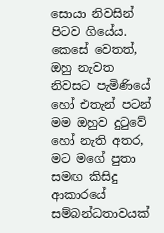සොයා නිවසින් පිටව ගියේය. කෙසේ වෙතත්, ඔහු නැවත නිවසට පැමිණියේ හෝ එතැන් පටන් මම ඔහුව දුටුවේ හෝ නැති අතර, මට මගේ පුතා සමඟ කිසිදු ආකාරයේ සම්බන්ධතාවයක්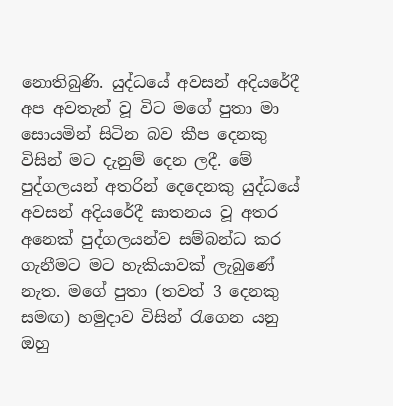නොතිබුණි. යුද්ධයේ අවසන් අදියරේදී අප අවතැන් වූ විට මගේ පුතා මා සොයමින් සිටින බව කීප දෙනකු විසින් මට දැනුම් දෙන ලදී. මේ පුද්ගලයන් අතරින් දෙදෙනකු යුද්ධයේ අවසන් අදියරේදී ඝාතනය වූ අතර අනෙක් පුද්ගලයන්ව සම්බන්ධ කර ගැනීමට මට හැකියාවක් ලැබුණේ නැත. මගේ පුතා (තවත් 3 දෙනකු සමඟ) හමුදාව විසින් රැගෙන යනු ඔහු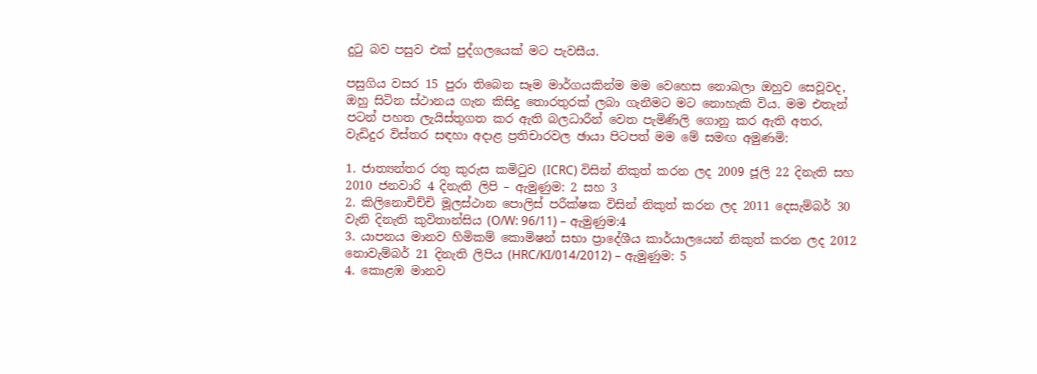දුටු බව පසුව එක් පුද්ගලයෙක් මට පැවසීය.

පසුගිය වසර 15 පුරා තිබෙන සෑම මාර්ගයකින්ම මම වෙහෙස නොබලා ඔහුව සෙවූවද, ඔහු සිටින ස්ථානය ගැන කිසිදු තොරතුරක් ලබා ගැනීමට මට නොහැකි විය. මම එතැන් පටන් පහත ලැයිස්තුගත කර ඇති බලධාරීන් වෙත පැමිණිලි ගොනු කර ඇති අතර, වැඩිදුර විස්තර සඳහා අදාළ ප්‍රතිචාරවල ඡායා පිටපත් මම මේ සමඟ අමුණමි:

1. ජාත්‍යන්තර රතු කුරුස කමිටුව (ICRC) විසින් නිකුත් කරන ලද 2009 ජූලි 22 දිනැති සහ 2010 ජනවාරි 4 දිනැති ලිපි – ඇමුණුම: 2 සහ 3
2. කිලිනොචිච්චි මූලස්ථාන පොලිස් පරීක්ෂක විසින් නිකුත් කරන ලද 2011 දෙසැම්බර් 30 වැනි දිනැති කුවිතාන්සිය (O/W: 96/11) – ඇමුණුම:4
3. යාපනය මානව හිමිකම් කොමිෂන් සභා ප්‍රාදේශීය කාර්යාලයෙන් නිකුත් කරන ලද 2012 නොවැම්බර් 21 දිනැති ලිපිය (HRC/KI/014/2012) – ඇමුණුම: 5
4. කොළඹ මානව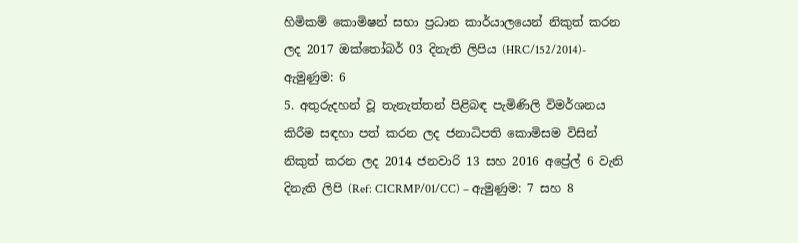හිමිකම් කොමිෂන් සභා ප්‍රධාන කාර්යාලයෙන් නිකුත් කරන ලද 2017 ඔක්තෝබර් 03 දිනැති ලිපිය (HRC/152/2014)- ඇමුණුම: 6
5. අතුරුදහන් වූ තැනැත්තන් පිළිබඳ පැමිණිලි විමර්ශනය කිරීම සඳහා පත් කරන ලද ජනාධිපති කොමිසම විසින් නිකුත් කරන ලද 2014 ජනවාරි 13 සහ 2016 අප්‍රේල් 6 වැනි දිනැති ලිපි (Ref: CICRMP/01/CC) – ඇමුණුම: 7 සහ 8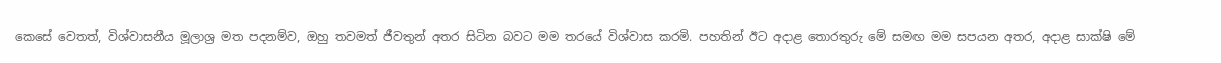කෙසේ වෙතත්, විශ්වාසනීය මූලාශ්‍ර මත පදනම්ව, ඔහු තවමත් ජීවතුන් අතර සිටින බවට මම තරයේ විශ්වාස කරමි. පහතින් ඊට අදාළ තොරතුරු මේ සමඟ මම සපයන අතර, අදාළ සාක්ෂි මේ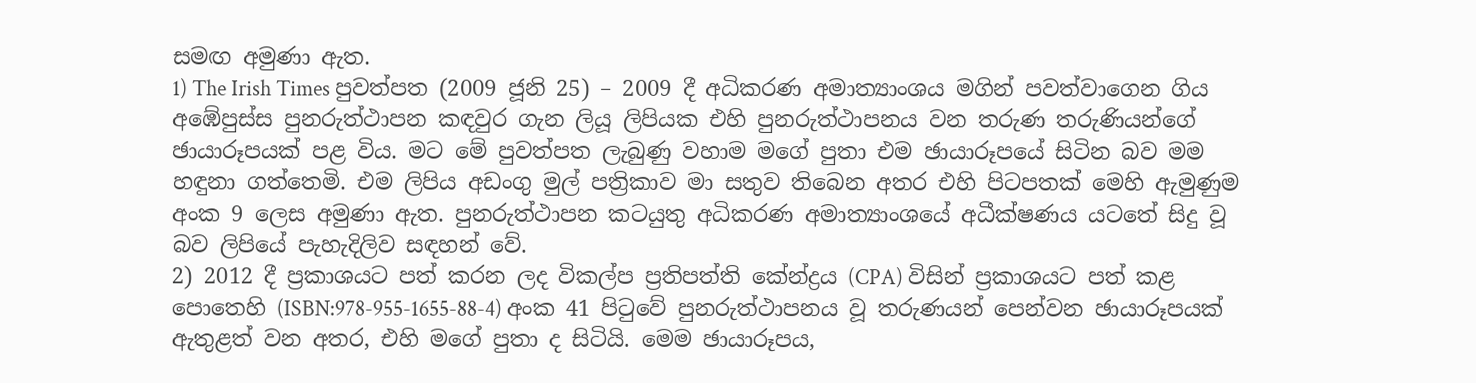සමඟ අමුණා ඇත.
1) The Irish Times පුවත්පත (2009 ජූනි 25) – 2009 දී අධිකරණ අමාත්‍යාංශය මගින් පවත්වාගෙන ගිය අඹේපුස්ස පුනරුත්ථාපන කඳවුර ගැන ලියූ ලිපියක එහි පුනරුත්ථාපනය වන තරුණ තරුණියන්ගේ ඡායාරූපයක් පළ විය. මට මේ පුවත්පත ලැබුණු වහාම මගේ පුතා එම ඡායාරූපයේ සිටින බව මම හඳුනා ගත්තෙමි. එම ලිපිය අඩංගු මුල් පත්‍රිකාව මා සතුව තිබෙන අතර එහි පිටපතක් මෙහි ඇමුණුම අංක 9 ලෙස අමුණා ඇත. පුනරුත්ථාපන කටයුතු අධිකරණ අමාත්‍යාංශයේ අධීක්ෂණය යටතේ සිදු වූ බව ලිපියේ පැහැදිලිව සඳහන් වේ.
2) 2012 දී ප්‍රකාශයට පත් කරන ලද විකල්ප ප්‍රතිපත්ති කේන්ද්‍රය (CPA) විසින් ප්‍රකාශයට පත් කළ පොතෙහි (ISBN:978-955-1655-88-4) අංක 41 පිටුවේ පුනරුත්ථාපනය වූ තරුණයන් පෙන්වන ඡායාරූපයක් ඇතුළත් වන අතර, එහි මගේ පුතා ද සිටියි. මෙම ඡායාරූපය,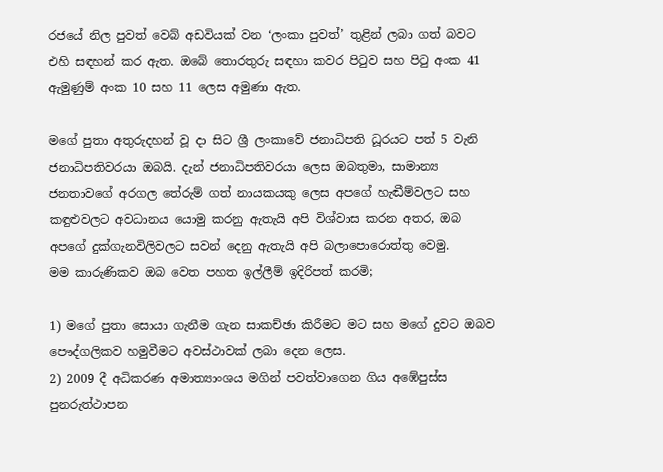රජයේ නිල පුවත් වෙබ් අඩවියක් වන ‘ලංකා පුවත්’ තුළින් ලබා ගත් බවට එහි සඳහන් කර ඇත. ඔබේ තොරතුරු සඳහා කවර පිටුව සහ පිටු අංක 41 ඇමුණුම් අංක 10 සහ 11 ලෙස අමුණා ඇත.

මගේ පුතා අතුරුදහන් වූ දා සිට ශ්‍රී ලංකාවේ ජනාධිපති ධූරයට පත් 5 වැනි ජනාධිපතිවරයා ඔබයි. දැන් ජනාධිපතිවරයා ලෙස ඔබතුමා, සාමාන්‍ය ජනතාවගේ අරගල තේරුම් ගත් නායකයකු ලෙස අපගේ හැඬීම්වලට සහ කඳුළුවලට අවධානය යොමු කරනු ඇතැයි අපි විශ්වාස කරන අතර, ඔබ අපගේ දුක්ගැනවිලිවලට සවන් දෙනු ඇතැයි අපි බලාපොරොත්තු වෙමු.
මම කාරුණිකව ඔබ වෙත පහත ඉල්ලීම් ඉදිරිපත් කරමි;

1) මගේ පුතා සොයා ගැනීම ගැන සාකච්ඡා කිරීමට මට සහ මගේ දුවට ඔබව පෞද්ගලිකව හමුවීමට අවස්ථාවක් ලබා දෙන ලෙස.
2) 2009 දී අධිකරණ අමාත්‍යාංශය මගින් පවත්වාගෙන ගිය අඹේපුස්ස පුනරුත්ථාපන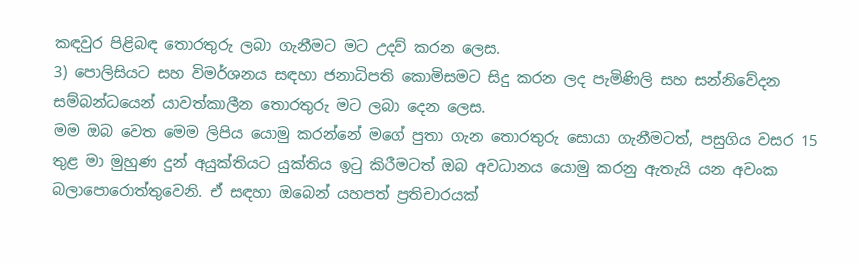කඳවුර පිළිබඳ තොරතුරු ලබා ගැනීමට මට උදව් කරන ලෙස.
3) පොලිසියට සහ විමර්ශනය සඳහා ජනාධිපති කොමිසමට සිදු කරන ලද පැමිණිලි සහ සන්නිවේදන සම්බන්ධයෙන් යාවත්කාලීන තොරතුරු මට ලබා දෙන ලෙස.
මම ඔබ වෙත මෙම ලිපිය යොමු කරන්නේ මගේ පුතා ගැන තොරතුරු සොයා ගැනීමටත්, පසුගිය වසර 15 තුළ මා මුහුණ දුන් අයුක්තියට යුක්තිය ඉටු කිරීමටත් ඔබ අවධානය යොමු කරනු ඇතැයි යන අවංක බලාපොරොත්තුවෙනි. ඒ සඳහා ඔබෙන් යහපත් ප්‍රතිචාරයක්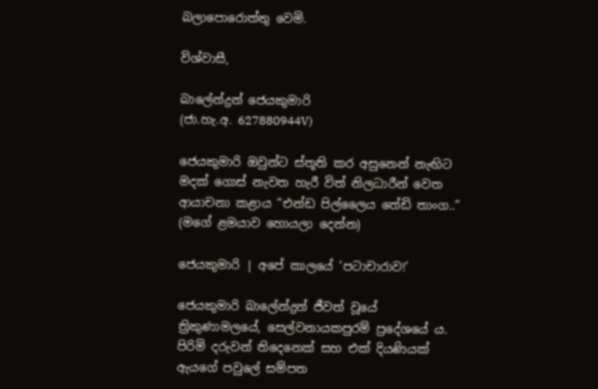බලාපොරොත්තු වෙමි.

විශ්වාසී,

බාලේන්ද්‍රන් ජෙයකුමාරි
(ජා.හැ.අ. 627880944V)

ජෙයකුමාරි ඔවුන්ට ස්තූති කර අසුනෙන් නැඟිට මදක් ගොස් නැවත හැරී විත් නිලධාරීන් වෙත ආයාචනා කළාය “එන්ඩ පිල්ලෛය තේඩි තාංග..” (මගේ ළමයාව හොයලා දෙන්න)

ජෙයකුමාරි | අපේ කාලයේ ‘පටාචාරාව!’

ජෙයකුමාරි බාලේන්ද්‍රන් ජීවත් වූයේ ත්‍රිකුණාමලයේ, සෙල්වනායකපුරම් ප්‍රදේශයේ ය. පිරිමි දරුවන් තිදෙනෙක් සහ එක් දියණියක් ඇයගේ පවුලේ සම්පත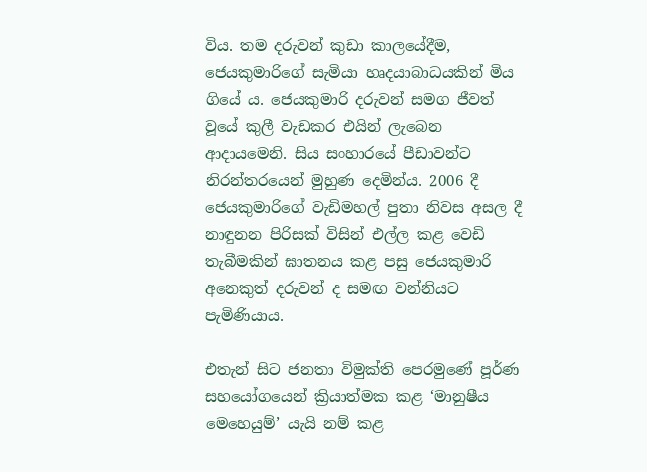විය. තම දරුවන් කුඩා කාලයේදීම, ජෙයකුමාරිගේ සැමියා හෘදයාබාධයකින් මිය ගියේ ය. ජෙයකුමාරි දරුවන් සමග ජීවත් වූයේ කුලී වැඩකර එයින් ලැබෙන ආදායමෙනි. සිය සංහාරයේ පීඩාවන්ට නිරන්තරයෙන් මුහුණ දෙමින්ය. 2006 දී ජෙයකුමාරිගේ වැඩිමහල් පුතා නිවස අසල දී නාඳුනන පිරිසක් විසින් එල්ල කළ වෙඩි තැබීමකින් ඝාතනය කළ පසු ජෙයකුමාරි අනෙකුත් දරුවන් ද සමඟ වන්නියට පැමිණියාය.

එතැන් සිට ජනතා විමුක්ති පෙරමුණේ පූර්ණ සහයෝගයෙන් ක්‍රියාත්මක කළ ‘මානුෂීය මෙහෙයුම්’ යැයි නම් කළ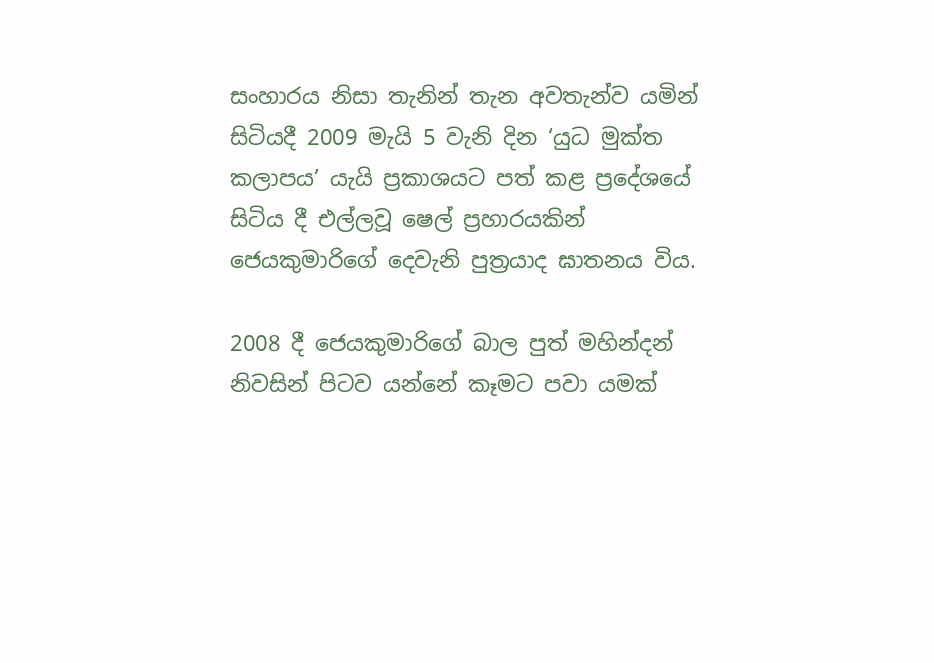සංහාරය නිසා තැනින් තැන අවතැන්ව යමින් සිටියදී 2009 මැයි 5 වැනි දින ‘යුධ මුක්ත කලාපය’ යැයි ප්‍රකාශයට පත් කළ ප්‍රදේශයේ සිටිය දී එල්ලවූ ෂෙල් ප්‍රහාරයකින් ජෙයකුමාරිගේ දෙවැනි පුත්‍රයාද ඝාතනය විය.

2008 දී ජෙයකුමාරිගේ බාල පුත් මහින්දන් නිවසින් පිටව යන්නේ කෑමට පවා යමක්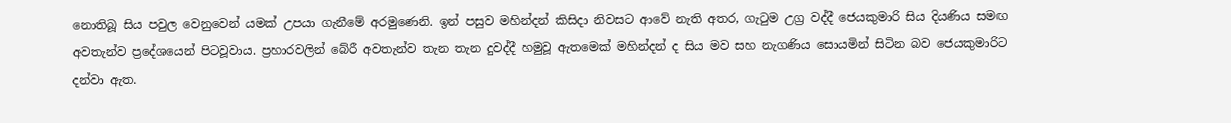නොතිබූ සිය පවුල වෙනුවෙන් යමක් උපයා ගැනීමේ අරමුණෙනි. ඉන් පසුව මහින්දන් කිසිදා නිවසට ආවේ නැති අතර, ගැටුම උග්‍ර වද්දී ජෙයකුමාරි සිය දියණිය සමඟ අවතැන්ව ප්‍රදේශයෙන් පිටවූවාය. ප්‍රහාරවලින් බේරී අවතැන්ව තැන තැන දුවද්දී හමුවූ ඇතමෙක් මහින්දන් ද සිය මව සහ නැගණිය සොයමින් සිටින බව ජෙයකුමාරිට දන්වා ඇත.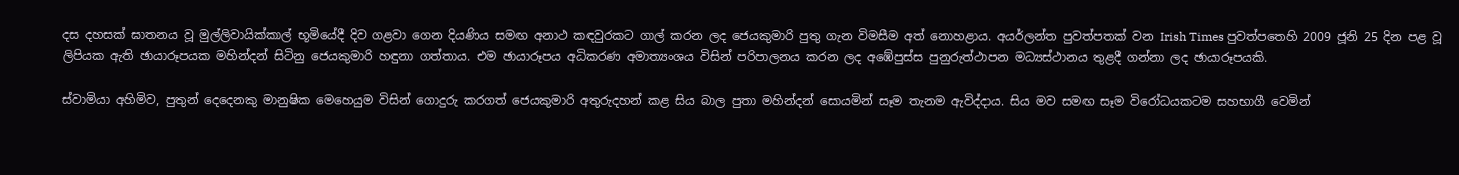දස දහසක් ඝාතනය වූ මුල්ලිවායික්කාල් භූමියේදී දිව ගළවා ගෙන දියණිය සමඟ අනාථ කඳවුරකට ගාල් කරන ලද ජෙයකුමාරි පුතු ගැන විමසීම අත් නොහළාය. අයර්ලන්ත පුවත්පතක් වන Irish Times පුවත්පතෙහි 2009 ජූනි 25 දින පළ වූ ලිපියක ඇති ඡායාරූපයක මහින්දන් සිටිනු ජෙයකුමාරි හඳුනා ගත්තාය. එම ඡායාරූපය අධිකරණ අමාත්‍යංශය විසින් පරිපාලනය කරන ලද අඹේපුස්ස පුනුරුත්ථාපන මධ්‍යස්ථානය තුළදී ගන්නා ලද ඡායාරූපයකි.

ස්වාමියා අහිමිව, පුතුන් දෙදෙනකු මානුෂික මෙහෙයුම විසින් ගොදුරු කරගත් ජෙයකුමාරි අතුරුදහන් කළ සිය බාල පුතා මහින්දන් සොයමින් සෑම තැනම ඇවිද්දාය. සිය මව සමඟ සෑම විරෝධයකටම සහභාගී වෙමින්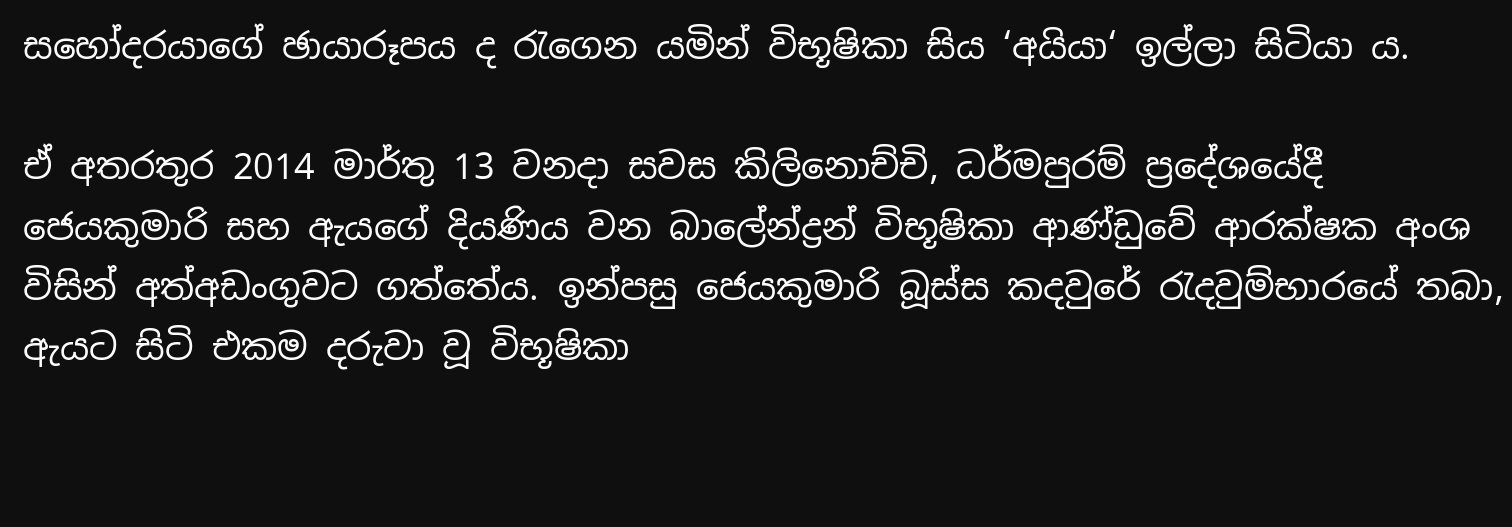සහෝදරයාගේ ඡායාරූපය ද රැගෙන යමින් විභූෂිකා සිය ‘අයියා‘ ඉල්ලා සිටියා ය.

ඒ අතරතුර 2014 මාර්තු 13 වනදා සවස කිලිනොච්චි, ධර්මපුරම් ප්‍රදේශයේදී ජෙයකුමාරි සහ ඇයගේ දියණිය වන බාලේන්ද්‍රන් විභූෂිකා ආණ්ඩුවේ ආරක්ෂක අංශ විසින් අත්අඩංගුවට ගත්තේය. ඉන්පසු ජෙයකුමාරි බූස්ස කදවුරේ රැදවුම්භාරයේ තබා, ඇයට සිටි එකම දරුවා වූ විභූෂිකා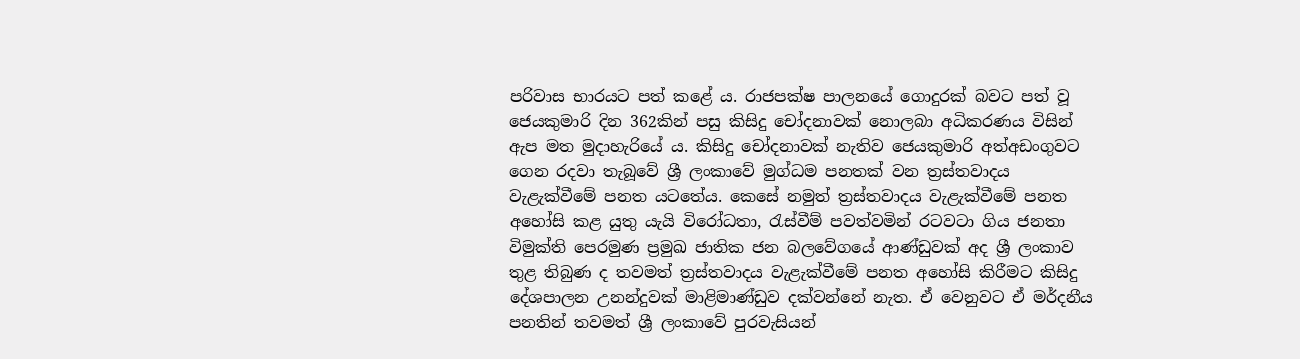පරිවාස භාරයට පත් කළේ ය. රාජපක්ෂ පාලනයේ ගොදුරක් බවට පත් වූ ජෙයකුමාරි දින 362කින් පසු කිසිදු චෝදනාවක් නොලබා අධිකරණය විසින් ඇප මත මුදාහැරියේ ය. කිසිදු චෝදනාවක් නැතිව ජෙයකුමාරි අත්අඩංගුවට ගෙන රදවා තැබූවේ ශ්‍රී ලංකාවේ මුග්ධම පනතක් වන ත්‍රස්තවාදය වැළැක්වීමේ පනත යටතේය. කෙසේ නමුත් ත්‍රස්තවාදය වැළැක්වීමේ පනත අහෝසි කළ යුතු යැයි විරෝධතා, රැස්වීම් පවත්වමින් රටවටා ගිය ජනතා විමුක්ති පෙරමුණ ප්‍රමුඛ ජාතික ජන බලවේගයේ ආණ්ඩුවක් අද ශ්‍රී ලංකාව තුළ තිබුණ ද තවමත් ත්‍රස්තවාදය වැළැක්වීමේ පනත අහෝසි කිරීමට කිසිදු දේශපාලන උනන්දුවක් මාළිමාණ්ඩුව දක්වන්නේ නැත. ඒ වෙනුවට ඒ මර්දනීය පනතින් තවමත් ශ්‍රී ලංකාවේ පුරවැසියන්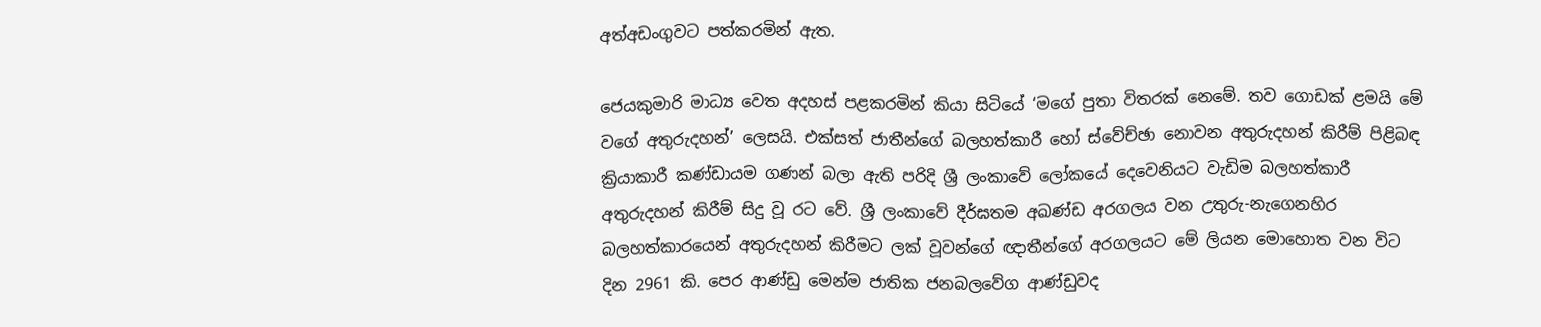අත්අඩංගුවට පත්කරමින් ඇත.

ජෙයකුමාරි මාධ්‍ය වෙත අදහස් පළකරමින් කියා සිටියේ ‘මගේ පුතා විතරක් නෙමේ. තව ගොඩක් ළමයි මේ වගේ අතුරුදහන්’ ලෙසයි. එක්සත් ජාතීන්ගේ බලහත්කාරී හෝ ස්වේච්ඡා නොවන අතුරුදහන් කිරීම් පිළිබඳ ක්‍රියාකාරී කණ්ඩායම ගණන් බලා ඇති පරිදි ශ්‍රී ලංකාවේ ලෝකයේ දෙවෙනියට වැඩිම බලහත්කාරී අතුරුදහන් කිරීම් සිදු වූ රට වේ. ශ්‍රී ලංකාවේ දීර්ඝතම අඛණ්ඩ අරගලය වන උතුරු-නැගෙනහිර බලහත්කාරයෙන් අතුරුදහන් කිරීමට ලක් වූවන්ගේ ඥාතීන්ගේ අරගලයට මේ ලියන මොහොත වන විට දින 2961 කි. පෙර ආණ්ඩු මෙන්ම ජාතික ජනබලවේග ආණ්ඩුවද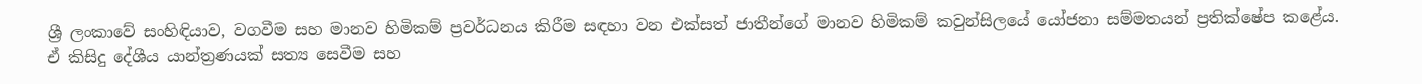ශ්‍රී ලංකාවේ සංහිඳියාව, වගවීම සහ මානව හිමිකම් ප්‍රවර්ධනය කිරීම සඳහා වන එක්සත් ජාතීන්ගේ මානව හිමිකම් කවුන්සිලයේ යෝජනා සම්මතයන් ප්‍රතික්ෂේප කළේය. ඒ කිසිදු දේශීය යාන්ත්‍රණයක් සත්‍ය සෙවීම සහ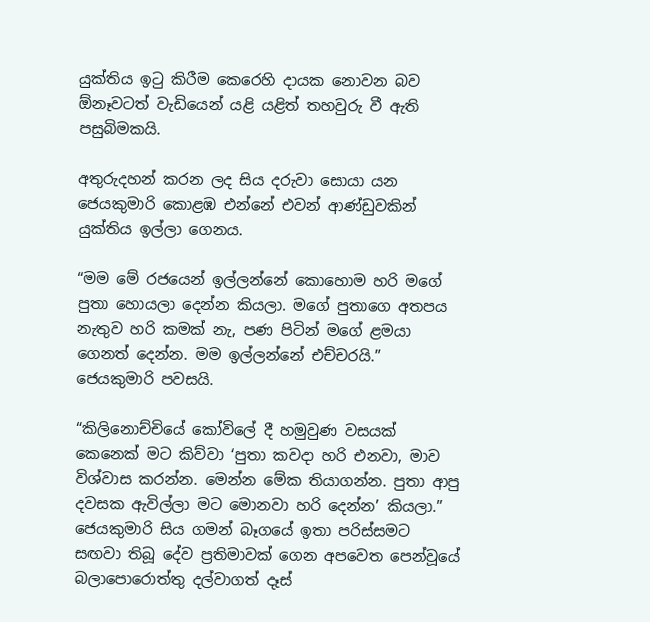යුක්තිය ඉටු කිරීම කෙරෙහි දායක නොවන බව ඕනෑවටත් වැඩියෙන් යළි යළිත් තහවුරු වී ඇති පසුබිමකයි.

අතුරුදහන් කරන ලද සිය දරුවා සොයා යන ජෙයකුමාරි කොළඹ එන්නේ එවන් ආණ්ඩුවකින් යුක්තිය ඉල්ලා ගෙනය.

“මම මේ රජයෙන් ඉල්ලන්නේ කොහොම හරි මගේ පුතා හොයලා දෙන්න කියලා. මගේ පුතාගෙ අතපය නැතුව හරි කමක් නැ, පණ පිටින් මගේ ළමයා ගෙනත් දෙන්න. මම ඉල්ලන්නේ එච්චරයි.” ජෙයකුමාරි පවසයි.

“කිලිනොච්චියේ කෝවිලේ දී හමුවුණ වසයක් කෙනෙක් මට කිව්වා ‘පුතා කවදා හරි එනවා, මාව විශ්වාස කරන්න. මෙන්න මේක තියාගන්න. පුතා ආපු දවසක ඇවිල්ලා මට මොනවා හරි දෙන්න’ කියලා.” ජෙයකුමාරි සිය ගමන් බෑගයේ ඉතා පරිස්සමට සඟවා තිබූ දේව ප්‍රතිමාවක් ගෙන අපවෙත පෙන්වූයේ බලාපොරොත්තු දල්වාගත් දෑස්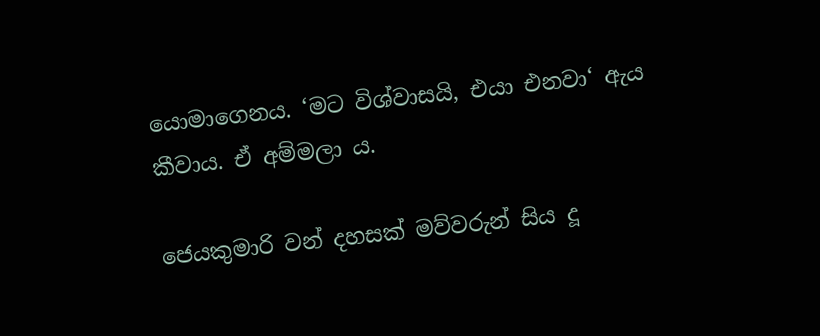යොමාගෙනය. ‘මට විශ්වාසයි, එයා එනවා‘ ඇය කීවාය. ඒ අම්මලා ය.

ජෙයකුමාරි වන් දහසක් මව්වරුන් සිය දූ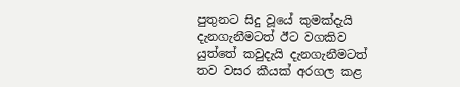පුතුනට සිදු වූයේ කුමක්දැයි දැනගැනීමටත් ඊට වගකිව යුත්තේ කවුදැයි දැනගැනීමටත් තව වසර කීයක් අරගල කළ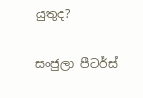යුතුද?

සංජුලා පීටර්ස්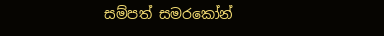සම්පත් සමරකෝන්